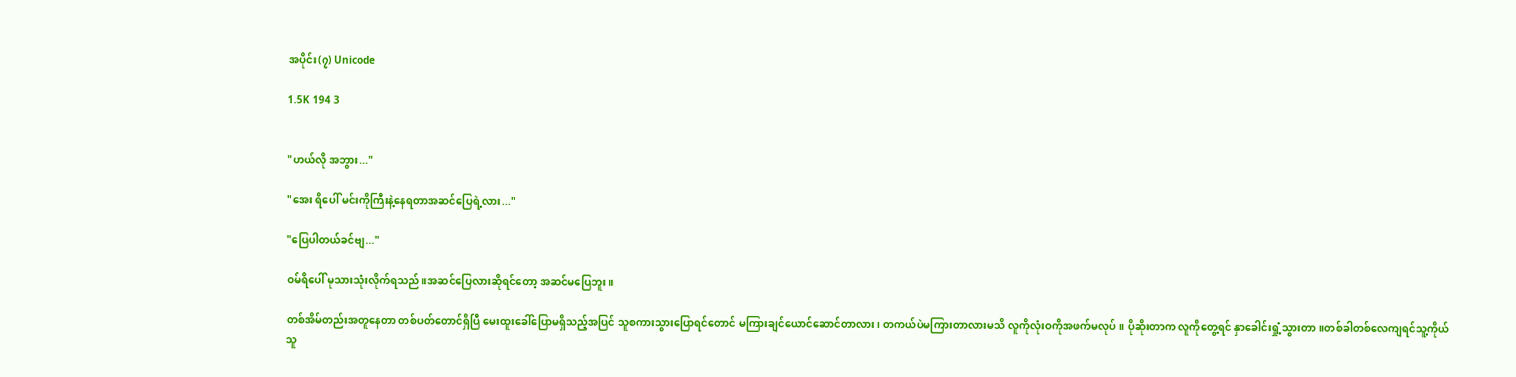အပိုင်း(၇) Unicode

1.5K 194 3


"ဟယ်လို အဘွား..."

"အေး ရိပေါ် မင်းကိုကြီးနဲ့နေရတာအဆင်ပြေရဲ့လား..."

"ပြေပါတယ်ခင်ဗျ..."

ဝမ်ရိပေါ် မုသားသုံးလိုက်ရသည်။အဆင်ပြေလားဆိုရင်တော့ အဆင်မပြေဘူး။

တစ်အိမ်တည်းအတူနေတာ တစ်ပတ်တောင်ရှိပြီ မေးထူးခေါ်ပြောမရှိသည့်အပြင် သူစကားသွားပြောရင်တောင် မကြားချင်ယောင်ဆောင်တာလား၊ တကယ်ပဲမကြားတာလားမသိ လူကိုလုံးဝကိုအဖက်မလုပ်။ ပိုဆိုးတာက လူကိုတွေ့ရင် နှာခေါင်းရှုံ့သွားတာ။တစ်ခါတစ်လေကျရင်သူ့ကိုယ်သူ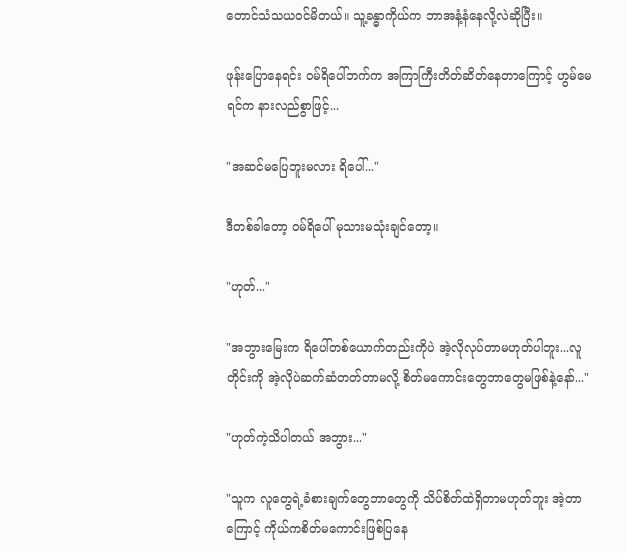တောင်သံသယဝင်မိတယ်။ သူ့ခန္ဓာကိုယ်က ဘာအနံ့နံနေလို့လဲဆိုပြီး။

ဖုန်းပြောနေရင်း ဝမ်ရိပေါ်ဘက်က အကြာကြီးတိတ်ဆိတ်နေတာကြောင့် ဟွမ်မေရင်က နားလည်စွာဖြင့်...

"အဆင်မပြေဘူးမလား ရိပေါ်..."

ဒီတစ်ခါတော့ ဝမ်ရိပေါ် မုသားမသုံးချင်တော့။

"ဟုတ်..."

"အဘွားမြေးက ရိပေါ်တစ်ယောက်တည်းကိုပဲ အဲ့လိုလုပ်တာမဟုတ်ပါဘူး...လူတိုင်းကို အဲ့လိုပဲဆက်ဆံတတ်တာမလို့ စိတ်မကောင်းတွေဘာတွေမဖြစ်နဲ့နော်..."

"ဟုတ်ကဲ့သိပါတယ် အဘွား..."

"သူက လူတွေရဲ့ခံစားချက်တွေဘာတွေကို သိပ်စိတ်ထဲရှိတာမဟုတ်ဘူး အဲ့တာကြောင့် ကိုယ်ကစိတ်မကောင်းဖြစ်ပြနေ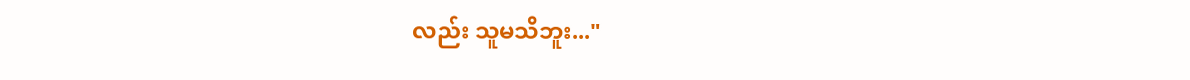လည်း သူမသိဘူး..."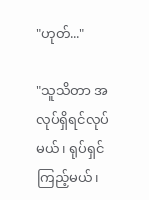"ဟုတ်..."

"သူသိတာ အလုပ်ရှိရင်လုပ်မယ်၊ ရုပ်ရှင်ကြည့်မယ်၊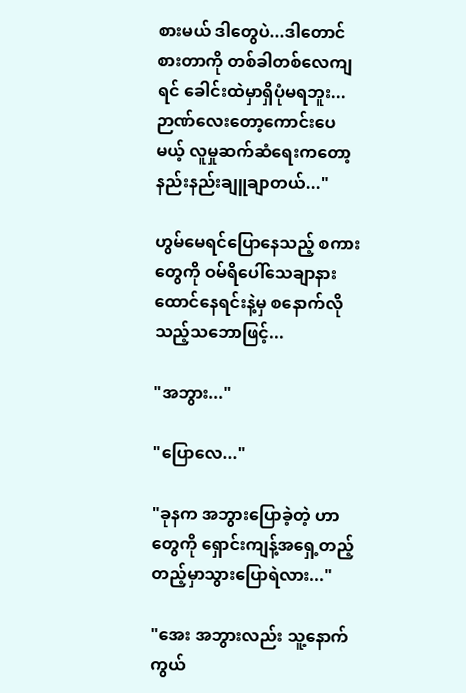စားမယ် ဒါတွေပဲ...ဒါတောင်စားတာကို တစ်ခါတစ်လေကျရင် ခေါင်းထဲမှာရှိပုံမရဘူး...ဉာဏ်လေးတော့ကောင်းပေမယ့် လူမှုဆက်ဆံရေးကတော့နည်းနည်းချူချာတယ်..."

ဟွမ်မေရင်ပြောနေသည့် စကားတွေကို ဝမ်ရိပေါ်သေချာနားထောင်နေရင်းနဲ့မှ စနောက်လိုသည့်သဘောဖြင့်...

"အဘွား..."

"ပြောလေ..."

"ခုနက အဘွားပြောခဲ့တဲ့ ဟာတွေကို ရှောင်းကျန့်အရှေ့တည့်တည့်မှာသွားပြောရဲလား..."

"အေး အဘွားလည်း သူ့နောက်ကွယ်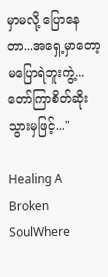မှာမလို့ ပြောနေတာ...အရှေ့မှာတော့ မပြောရဲဘူးကွဲ့...တော်ကြာစိတ်ဆိုးသွားမှဖြင့်..."

Healing A Broken SoulWhere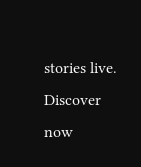stories live. Discover now